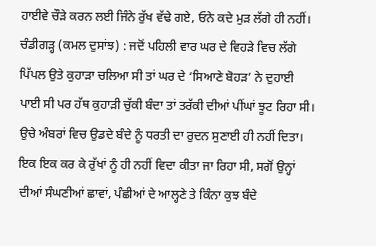ਹਾਈਵੇ ਚੌੜੇ ਕਰਨ ਲਈ ਜਿੰਨੇ ਰੁੱਖ ਵੱਢੇ ਗਏ, ਓਨੇ ਕਦੇ ਮੁੜ ਲੱਗੇ ਹੀ ਨਹੀਂ।
ਚੰਡੀਗੜ੍ਹ (ਕਮਲ ਦੁਸਾਂਝ) : ਜਦੋਂ ਪਹਿਲੀ ਵਾਰ ਘਰ ਦੇ ਵਿਹੜੇ ਵਿਚ ਲੱਗੇ ਪਿੱਪਲ ਉਤੇ ਕੁਹਾੜਾ ਚਲਿਆ ਸੀ ਤਾਂ ਘਰ ਦੇ ‘ਸਿਆਣੇ ਬੋਹੜ’ ਨੇ ਦੁਹਾਈ ਪਾਈ ਸੀ ਪਰ ਹੱਥ ਕੁਹਾੜੀ ਚੁੱਕੀ ਬੰਦਾ ਤਾਂ ਤਰੱਕੀ ਦੀਆਂ ਪੀਂਘਾਂ ਝੂਟ ਰਿਹਾ ਸੀ। ਉਚੇ ਅੰਬਰਾਂ ਵਿਚ ਉਡਦੇ ਬੰਦੇ ਨੂੰ ਧਰਤੀ ਦਾ ਰੁਦਨ ਸੁਣਾਈ ਹੀ ਨਹੀਂ ਦਿਤਾ। ਇਕ ਇਕ ਕਰ ਕੇ ਰੁੱਖਾਂ ਨੂੰ ਹੀ ਨਹੀਂ ਵਿਦਾ ਕੀਤਾ ਜਾ ਰਿਹਾ ਸੀ, ਸਗੋਂ ਉਨ੍ਹਾਂ ਦੀਆਂ ਸੰਘਣੀਆਂ ਛਾਵਾਂ, ਪੰਛੀਆਂ ਦੇ ਆਲ੍ਹਣੇ ਤੇ ਕਿੰਨਾ ਕੁਝ ਬੰਦੇ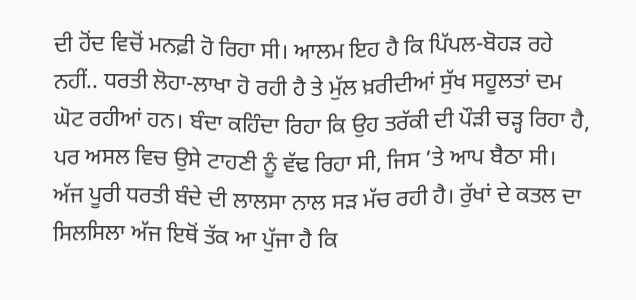ਦੀ ਹੋਂਦ ਵਿਚੋਂ ਮਨਫ਼ੀ ਹੋ ਰਿਹਾ ਸੀ। ਆਲਮ ਇਹ ਹੈ ਕਿ ਪਿੱਪਲ-ਬੋਹੜ ਰਹੇ ਨਹੀਂ.. ਧਰਤੀ ਲੋਹਾ-ਲਾਖਾ ਹੋ ਰਹੀ ਹੈ ਤੇ ਮੁੱਲ ਖ਼ਰੀਦੀਆਂ ਸੁੱਖ ਸਹੂਲਤਾਂ ਦਮ ਘੋਟ ਰਹੀਆਂ ਹਨ। ਬੰਦਾ ਕਹਿੰਦਾ ਰਿਹਾ ਕਿ ਉਹ ਤਰੱਕੀ ਦੀ ਪੌੜੀ ਚੜ੍ਹ ਰਿਹਾ ਹੈ, ਪਰ ਅਸਲ ਵਿਚ ਉਸੇ ਟਾਹਣੀ ਨੂੰ ਵੱਢ ਰਿਹਾ ਸੀ, ਜਿਸ ’ਤੇ ਆਪ ਬੈਠਾ ਸੀ।
ਅੱਜ ਪੂਰੀ ਧਰਤੀ ਬੰਦੇ ਦੀ ਲਾਲਸਾ ਨਾਲ ਸੜ ਮੱਚ ਰਹੀ ਹੈ। ਰੁੱਖਾਂ ਦੇ ਕਤਲ ਦਾ ਸਿਲਸਿਲਾ ਅੱਜ ਇਥੋਂ ਤੱਕ ਆ ਪੁੱਜਾ ਹੈ ਕਿ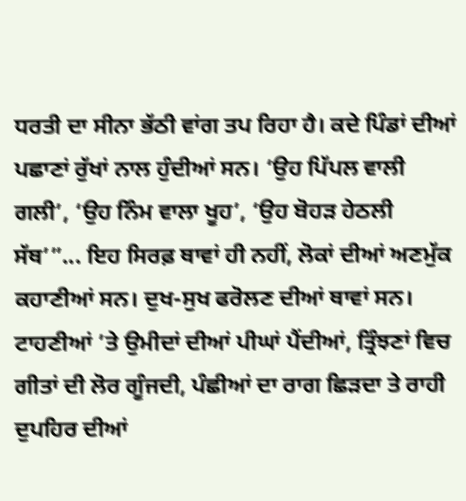ਧਰਤੀ ਦਾ ਸੀਨਾ ਭੱਠੀ ਵਾਂਗ ਤਪ ਰਿਹਾ ਹੈ। ਕਦੇ ਪਿੰਡਾਂ ਦੀਆਂ ਪਛਾਣਾਂ ਰੁੱਖਾਂ ਨਾਲ ਹੁੰਦੀਆਂ ਸਨ। ‘ਉਹ ਪਿੱਪਲ ਵਾਲੀ ਗਲੀ’, ‘ਉਹ ਨਿੰਮ ਵਾਲਾ ਖੂਹ’, ‘ਉਹ ਬੋਹੜ ਹੇਠਲੀ ਸੱਥ’”... ਇਹ ਸਿਰਫ਼ ਥਾਵਾਂ ਹੀ ਨਹੀਂ, ਲੋਕਾਂ ਦੀਆਂ ਅਣਮੁੱਕ ਕਹਾਣੀਆਂ ਸਨ। ਦੁਖ-ਸੁਖ ਫਰੋਲਣ ਦੀਆਂ ਥਾਵਾਂ ਸਨ। ਟਾਹਣੀਆਂ ’ਤੇ ਉਮੀਦਾਂ ਦੀਆਂ ਪੀਘਾਂ ਪੈਂਦੀਆਂ, ਤ੍ਰਿੰਝਣਾਂ ਵਿਚ ਗੀਤਾਂ ਦੀ ਲੋਰ ਗੂੰਜਦੀ, ਪੰਛੀਆਂ ਦਾ ਰਾਗ ਛਿੜਦਾ ਤੇ ਰਾਹੀ ਦੁਪਹਿਰ ਦੀਆਂ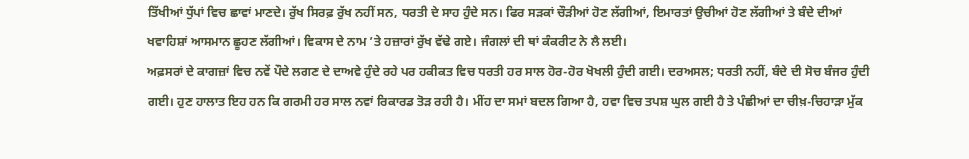ਤਿੱਖੀਆਂ ਧੁੱਪਾਂ ਵਿਚ ਛਾਵਾਂ ਮਾਣਦੇ। ਰੁੱਖ ਸਿਰਫ਼ ਰੁੱਖ ਨਹੀਂ ਸਨ, ਧਰਤੀ ਦੇ ਸਾਹ ਹੁੰਦੇ ਸਨ। ਫਿਰ ਸੜਕਾਂ ਚੌੜੀਆਂ ਹੋਣ ਲੱਗੀਆਂ, ਇਮਾਰਤਾਂ ਉਚੀਆਂ ਹੋਣ ਲੱਗੀਆਂ ਤੇ ਬੰਦੇ ਦੀਆਂ ਖਵਾਹਿਸ਼ਾਂ ਆਸਮਾਨ ਛੂਹਣ ਲੱਗੀਆਂ। ਵਿਕਾਸ ਦੇ ਨਾਮ ’ਤੇ ਹਜ਼ਾਰਾਂ ਰੁੱਖ ਵੱਢੇ ਗਏ। ਜੰਗਲਾਂ ਦੀ ਥਾਂ ਕੰਕਰੀਟ ਨੇ ਲੈ ਲਈ।
ਅਫ਼ਸਰਾਂ ਦੇ ਕਾਗਜ਼ਾਂ ਵਿਚ ਨਵੇਂ ਪੌਦੇ ਲਗਣ ਦੇ ਦਾਅਵੇ ਹੁੰਦੇ ਰਹੇ ਪਰ ਹਕੀਕਤ ਵਿਚ ਧਰਤੀ ਹਰ ਸਾਲ ਹੋਰ-ਹੋਰ ਖੋਖਲੀ ਹੁੰਦੀ ਗਈ। ਦਰਅਸਲ; ਧਰਤੀ ਨਹੀਂ, ਬੰਦੇ ਦੀ ਸੋਚ ਬੰਜਰ ਹੁੰਦੀ ਗਈ। ਹੁਣ ਹਾਲਾਤ ਇਹ ਹਨ ਕਿ ਗਰਮੀ ਹਰ ਸਾਲ ਨਵਾਂ ਰਿਕਾਰਡ ਤੋੜ ਰਹੀ ਹੈ। ਮੀਂਹ ਦਾ ਸਮਾਂ ਬਦਲ ਗਿਆ ਹੈ, ਹਵਾ ਵਿਚ ਤਪਸ਼ ਘੁਲ ਗਈ ਹੈ ਤੇ ਪੰਛੀਆਂ ਦਾ ਚੀਖ਼-ਚਿਹਾੜਾ ਮੁੱਕ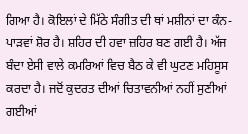ਗਿਆ ਹੈ। ਕੋਇਲਾਂ ਦੇ ਮਿੱਠੇ ਸੰਗੀਤ ਦੀ ਥਾਂ ਮਸ਼ੀਨਾਂ ਦਾ ਕੰਨ-ਪਾੜਵਾਂ ਸ਼ੋਰ ਹੈ। ਸ਼ਹਿਰ ਦੀ ਹਵਾ ਜ਼ਹਿਰ ਬਣ ਗਈ ਹੈ। ਅੱਜ ਬੰਦਾ ਏਸੀ ਵਾਲੇ ਕਮਰਿਆਂ ਵਿਚ ਬੈਠ ਕੇ ਵੀ ਘੁਟਣ ਮਹਿਸੂਸ ਕਰਦਾ ਹੈ। ਜਦੋਂ ਕੁਦਰਤ ਦੀਆਂ ਚਿਤਾਵਨੀਆਂ ਨਹੀਂ ਸੁਣੀਆਂ ਗਈਆਂ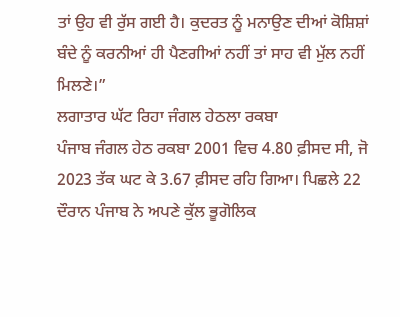ਤਾਂ ਉਹ ਵੀ ਰੁੱਸ ਗਈ ਹੈ। ਕੁਦਰਤ ਨੂੰ ਮਨਾਉਣ ਦੀਆਂ ਕੋਸ਼ਿਸ਼ਾਂ ਬੰਦੇ ਨੂੰ ਕਰਨੀਆਂ ਹੀ ਪੈਣਗੀਆਂ ਨਹੀਂ ਤਾਂ ਸਾਹ ਵੀ ਮੁੱਲ ਨਹੀਂ ਮਿਲਣੇ।”
ਲਗਾਤਾਰ ਘੱਟ ਰਿਹਾ ਜੰਗਲ ਹੇਠਲਾ ਰਕਬਾ
ਪੰਜਾਬ ਜੰਗਲ ਹੇਠ ਰਕਬਾ 2001 ਵਿਚ 4.80 ਫ਼ੀਸਦ ਸੀ, ਜੋ 2023 ਤੱਕ ਘਟ ਕੇ 3.67 ਫ਼ੀਸਦ ਰਹਿ ਗਿਆ। ਪਿਛਲੇ 22 ਦੌਰਾਨ ਪੰਜਾਬ ਨੇ ਅਪਣੇ ਕੁੱਲ ਭੂਗੋਲਿਕ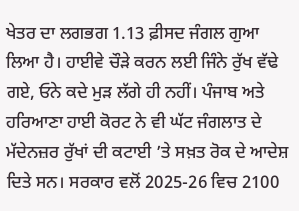ਖੇਤਰ ਦਾ ਲਗਭਗ 1.13 ਫ਼ੀਸਦ ਜੰਗਲ ਗੁਆ ਲਿਆ ਹੈ। ਹਾਈਵੇ ਚੌੜੇ ਕਰਨ ਲਈ ਜਿੰਨੇ ਰੁੱਖ ਵੱਢੇ ਗਏ, ਓਨੇ ਕਦੇ ਮੁੜ ਲੱਗੇ ਹੀ ਨਹੀਂ। ਪੰਜਾਬ ਅਤੇ ਹਰਿਆਣਾ ਹਾਈ ਕੋਰਟ ਨੇ ਵੀ ਘੱਟ ਜੰਗਲਾਤ ਦੇ ਮੱਦੇਨਜ਼ਰ ਰੁੱਖਾਂ ਦੀ ਕਟਾਈ ’ਤੇ ਸਖ਼ਤ ਰੋਕ ਦੇ ਆਦੇਸ਼ ਦਿਤੇ ਸਨ। ਸਰਕਾਰ ਵਲੋਂ 2025-26 ਵਿਚ 2100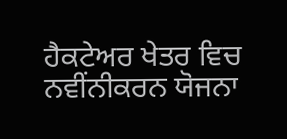ਹੈਕਟੇਅਰ ਖੇਤਰ ਵਿਚ ਨਵੀਂਨੀਕਰਨ ਯੋਜਨਾ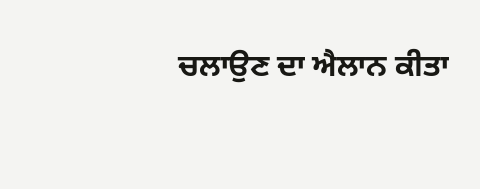ਚਲਾਉਣ ਦਾ ਐਲਾਨ ਕੀਤਾ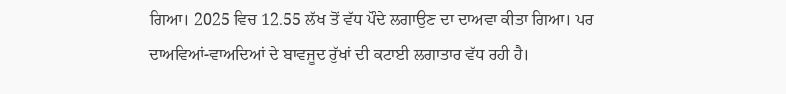ਗਿਆ। 2025 ਵਿਚ 12.55 ਲੱਖ ਤੋਂ ਵੱਧ ਪੌਦੇ ਲਗਾਉਣ ਦਾ ਦਾਅਵਾ ਕੀਤਾ ਗਿਆ। ਪਰ ਦਾਅਵਿਆਂ-ਵਾਅਦਿਆਂ ਦੇ ਬਾਵਜੂਦ ਰੁੱਖਾਂ ਦੀ ਕਟਾਈ ਲਗਾਤਾਰ ਵੱਧ ਰਹੀ ਹੈ।